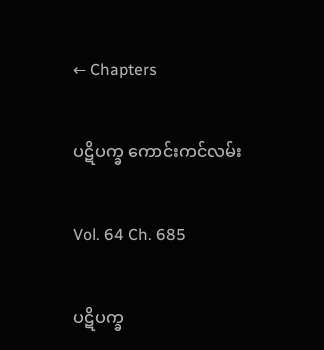← Chapters

ပဋိပက္ခ ကောင်းကင်လမ်း

Vol. 64 Ch. 685

ပဋိပက္ခ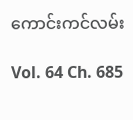ကောင်းကင်လမ်း

Vol. 64 Ch. 685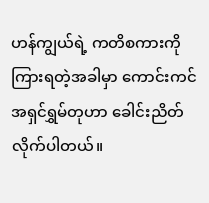ဟန်ကျွယ်ရဲ့ ကတိစကားကို ကြားရတဲ့အခါမှာ ကောင်းကင်အရှင်ရွှမ်တုဟာ ခေါင်းညိတ်လိုက်ပါတယ်။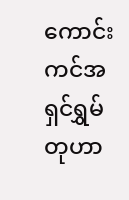ကောင်းကင်အရှင်ရွှမ်တုဟာ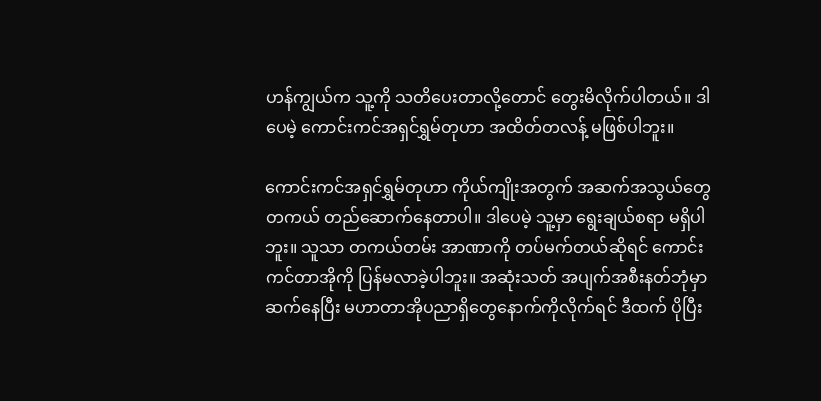ဟန်ကျွယ်က သူ့ကို သတိပေးတာလို့တောင် တွေးမိလိုက်ပါတယ်။ ဒါပေမဲ့ ကောင်းကင်အရှင်ရွှမ်တုဟာ အထိတ်တလန့် မဖြစ်ပါဘူး။

ကောင်းကင်အရှင်ရွှမ်တုဟာ ကိုယ်ကျိုးအတွက် အဆက်အသွယ်တွေ တကယ် တည်ဆောက်နေတာပါ။ ဒါပေမဲ့ သူ့မှာ ရွေးချယ်စရာ မရှိပါဘူး။ သူသာ တကယ်တမ်း အာဏာကို တပ်မက်တယ်ဆိုရင် ကောင်းကင်တာအိုကို ပြန်မလာခဲ့ပါဘူး။ အဆုံးသတ် အပျက်အစီးနတ်ဘုံမှာ ဆက်နေပြီး မဟာတာအိုပညာရှိတွေနောက်ကိုလိုက်ရင် ဒီထက် ပိုပြီး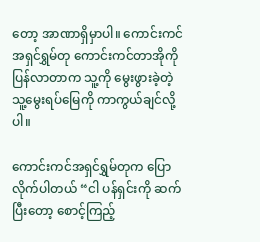တော့ အာဏာရှိမှာပါ။ ကောင်းကင်အရှင်ရွှမ်တု ကောင်းကင်တာအိုကို ပြန်လာတာက သူ့ကို မွေးဖွားခဲ့တဲ့ သူ့မွေးရပ်မြေကို ကာကွယ်ချင်လို့ပါ။

ကောင်းကင်အရှင်ရွှမ်တုက ပြောလိုက်ပါတယ် “ငါ ပန်ရှင်းကို ဆက်ပြီးတော့ စောင့်ကြည့်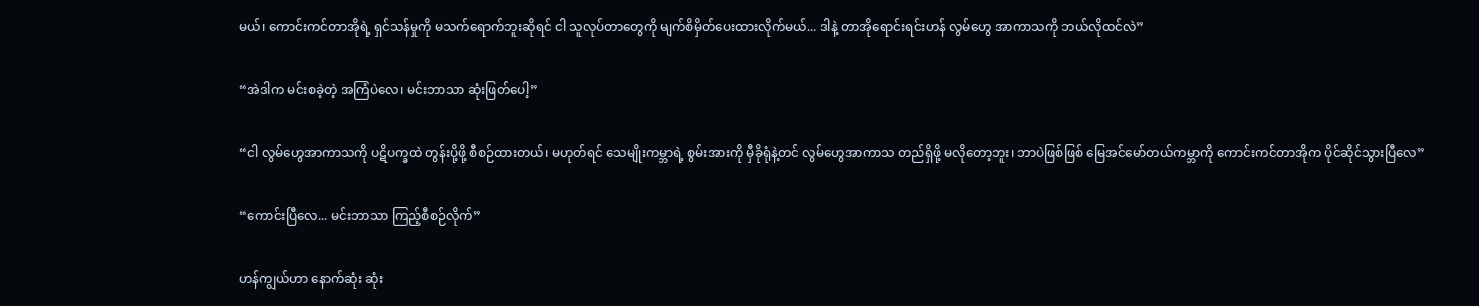မယ်၊ ကောင်းကင်တာအိုရဲ့ ရှင်သန်မှုကို မသက်ရောက်ဘူးဆိုရင် ငါ သူလုပ်တာတွေကို မျက်စိမှိတ်ပေးထားလိုက်မယ်... ဒါနဲ့ တာအိုရောင်းရင်းဟန် လွမ်ဟွေ အာကာသကို ဘယ်လိုထင်လဲ”

“အဲဒါက မင်းစခဲ့တဲ့ အကြံပဲလေ၊ မင်းဘာသာ ဆုံးဖြတ်ပေါ့”

“ငါ လွမ်ဟွေအာကာသကို ပဋိပက္ခထဲ တွန်းပို့ဖို့ စီစဉ်ထားတယ်၊ မဟုတ်ရင် သေမျိုးကမ္ဘာရဲ့ စွမ်းအားကို မှီခိုရုံနဲ့တင် လွမ်ဟွေအာကာသ တည်ရှိဖို့ မလိုတော့ဘူး၊ ဘာပဲဖြစ်ဖြစ် မြေအင်မော်တယ်ကမ္ဘာကို ကောင်းကင်တာအိုက ပိုင်ဆိုင်သွားပြီလေ”

“ကောင်းပြီလေ... မင်းဘာသာ ကြည့်စီစဉ်လိုက်”

ဟန်ကျွယ်ဟာ နောက်ဆုံး ဆုံး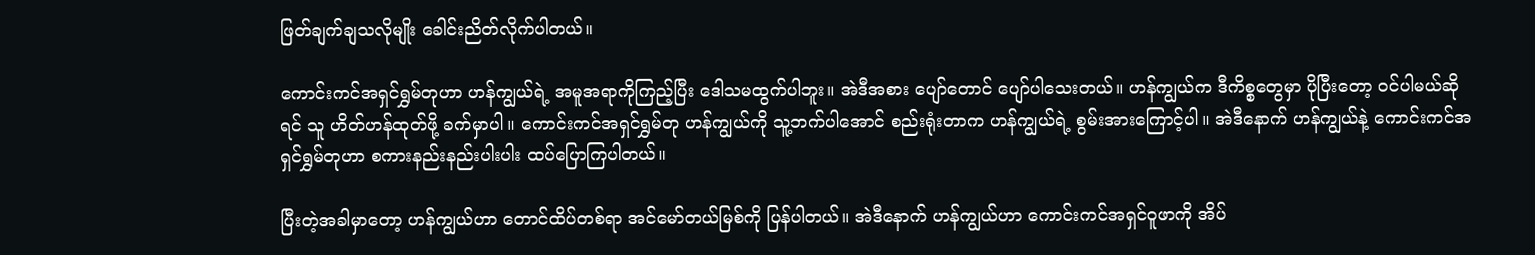ဖြတ်ချက်ချသလိုမျိုး ခေါင်းညိတ်လိုက်ပါတယ်။

ကောင်းကင်အရှင်ရွှမ်တုဟာ ဟန်ကျွယ်ရဲ့ အမူအရာကိုကြည့်ပြီး ဒေါသမထွက်ပါဘူး။ အဲဒီအစား ပျော်တောင် ပျော်ပါသေးတယ်။ ဟန်ကျွယ်က ဒီကိစ္စတွေမှာ ပိုပြီးတော့ ဝင်ပါမယ်ဆိုရင် သူ ဟိတ်ဟန်ထုတ်ဖို့ ခက်မှာပါ။ ကောင်းကင်အရှင်ရွှမ်တု ဟန်ကျွယ်ကို သူ့ဘက်ပါအောင် စည်းရုံးတာက ဟန်ကျွယ်ရဲ့ စွမ်းအားကြောင့်ပါ။ အဲဒီနောက် ဟန်ကျွယ်နဲ့ ကောင်းကင်အရှင်ရွှမ်တုဟာ စကားနည်းနည်းပါးပါး ထပ်ပြောကြပါတယ်။

ပြီးတဲ့အခါမှာတော့ ဟန်ကျွယ်ဟာ တောင်ထိပ်တစ်ရာ အင်မော်တယ်မြစ်ကို ပြန်ပါတယ်။ အဲဒီနောက် ဟန်ကျွယ်ဟာ ကောင်းကင်အရှင်ဝူဖာကို အိပ်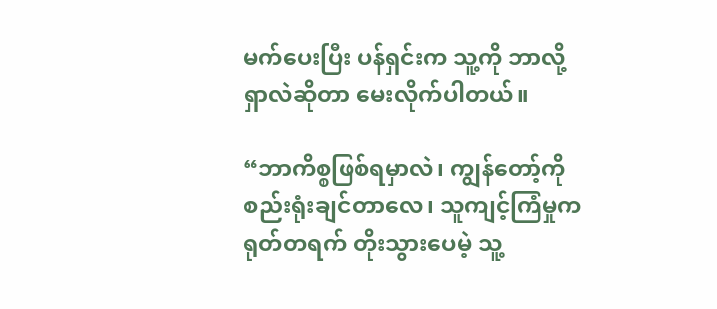မက်ပေးပြီး ပန်ရှင်းက သူ့ကို ဘာလို့ရှာလဲဆိုတာ မေးလိုက်ပါတယ်။

“ဘာကိစ္စဖြစ်ရမှာလဲ၊ ကျွန်တော့်ကို စည်းရုံးချင်တာလေ၊ သူကျင့်ကြံမှုက ရုတ်တရက် တိုးသွားပေမဲ့ သူ့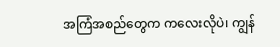အကြံအစည်တွေက ကလေးလိုပဲ၊ ကျွန်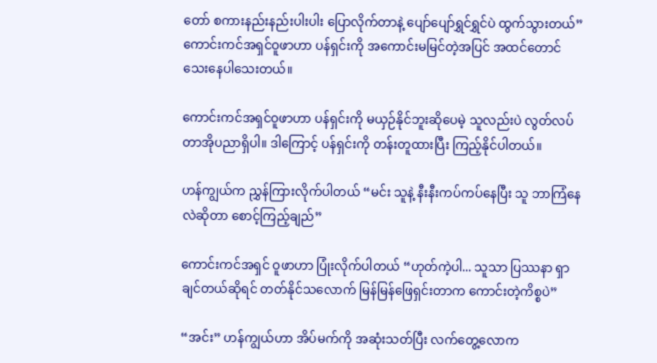တော် စကားနည်းနည်းပါးပါး ပြောလိုက်တာနဲ့ ပျော်ပျော်ရွှင်ရွှင်ပဲ ထွက်သွားတယ်” ကောင်းကင်အရှင်ဝူဖာဟာ ပန်ရှင်းကို အကောင်းမမြင်တဲ့အပြင် အထင်တောင် သေးနေပါသေးတယ်။

ကောင်းကင်အရှင်ဝူဖာဟာ ပန်ရှင်းကို မယှဉ်နိုင်ဘူးဆိုပေမဲ့ သူလည်းပဲ လွတ်လပ် တာအိုပညာရှိပါ။ ဒါကြောင့် ပန်ရှင်းကို တန်းတူထားပြီး ကြည့်နိုင်ပါတယ်။

ဟန်ကျွယ်က ညွှန်ကြားလိုက်ပါတယ် “မင်း သူနဲ့ နီးနီးကပ်ကပ်နေပြီး သူ ဘာကြံနေလဲဆိုတာ စောင့်ကြည့်ချည်”

ကောင်းကင်အရှင် ဝူဖာဟာ ပြုံးလိုက်ပါတယ် “ဟုတ်ကဲ့ပါ... သူသာ ပြဿနာ ရှာချင်တယ်ဆိုရင် တတ်နိုင်သလောက် မြန်မြန်ဖြေရှင်းတာက ကောင်းတဲ့ကိစ္စပဲ”

“အင်း” ဟန်ကျွယ်ဟာ အိပ်မက်ကို အဆုံးသတ်ပြီး လက်တွေ့လောက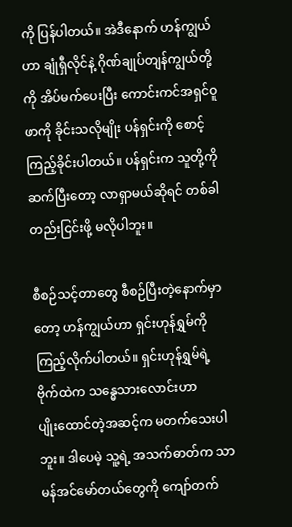ကို ပြန်ပါတယ်။ အဲဒီနောက် ဟန်ကျွယ်ဟာ ချုံရှီလိုင်နဲ့ ဂိုဏ်ချုပ်တျန်ကျွယ်တို့ကို အိပ်မက်ပေးပြီး ကောင်းကင်အရှင်ဝူဖာကို ခိုင်းသလိုမျိုး ပန်ရှင်းကို စောင့်ကြည့်ခိုင်းပါတယ်။ ပန်ရှင်းက သူတို့ကို ဆက်ပြီးတော့ လာရှာမယ်ဆိုရင် တစ်ခါတည်းငြင်းဖို့ မလိုပါဘူး။

စီစဉ်သင့်တာတွေ စီစဉ်ပြီးတဲ့နောက်မှာတော့ ဟန်ကျွယ်ဟာ ရှင်းဟုန်ရွှမ်ကို ကြည့်လိုက်ပါတယ်။ ရှင်းဟုန်ရွှမ်ရဲ့ ဗိုက်ထဲက သန္ဓေသားလောင်းဟာ ပျိုး‌ထောင်တဲ့အဆင့်က မတက်သေးပါဘူး။ ဒါပေမဲ့ သူ့ရဲ့ အသက်ဓာတ်က သာမန်အင်မော်တယ်တွေကို ကျော်တက်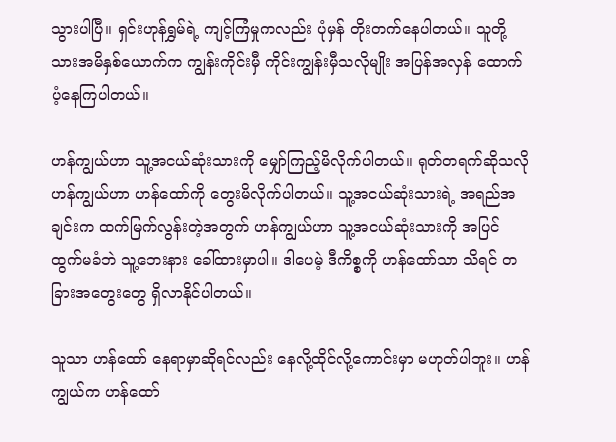သွားပါပြီ။ ရှင်းဟုန်ရွှမ်ရဲ့ ကျင့်ကြံမှုကလည်း ပုံမှန် တိုးတက်နေပါတယ်။ သူတို့ သားအမိနှစ်ယောက်က ကျွန်းကိုင်းမှီ ကိုင်းကျွန်းမှီသလိုမျိုး အပြန်အလှန် ထောက်ပံ့နေကြပါတယ်။

ဟန်ကျွယ်ဟာ သူ့အငယ်ဆုံးသားကို မျှော်ကြည့်မိလိုက်ပါတယ်။ ရုတ်တရက်ဆိုသလို ဟန်ကျွယ်ဟာ ဟန်ထော်ကို တွေးမိလိုက်ပါတယ်။ သူ့အငယ်ဆုံးသားရဲ့ အရည်အချင်းက ထက်မြက်လွန်းတဲ့အတွက် ဟန်ကျွယ်ဟာ သူ့အငယ်ဆုံးသားကို အပြင်ထွက်မခံဘဲ သူ့ဘေးနား ခေါ်ထားမှာပါ။ ဒါပေမဲ့ ဒီကိစ္စကို ဟန်ထော်သာ သိရင် တခြားအတွေးတွေ ရှိလာနိုင်ပါတယ်။

သူသာ ဟန်ထော် နေရာမှာဆိုရင်လည်း နေလို့ထိုင်လို့ကောင်းမှာ မဟုတ်ပါဘူး။ ဟန်ကျွယ်က ဟန်ထော်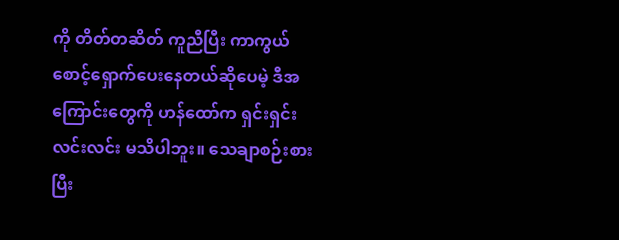ကို တိတ်တဆိတ် ကူညီပြီး ကာကွယ်စောင့်ရှောက်ပေးနေတယ်ဆိုပေမဲ့ ဒီအကြောင်းတွေကို ဟန်ထော်က ရှင်းရှင်းလင်းလင်း မသိပါဘူး။ သေချာစဉ်းစားပြီး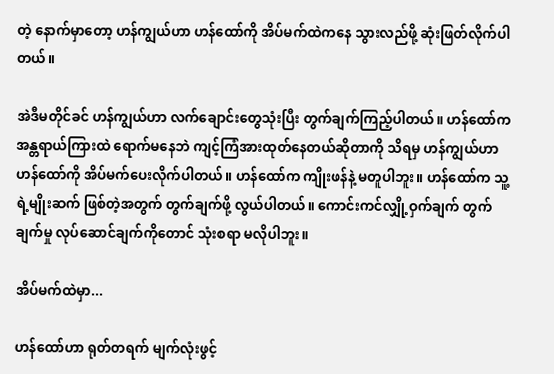တဲ့ နောက်မှာတော့ ဟန်ကျွယ်ဟာ ဟန်ထော်ကို အိပ်မက်ထဲကနေ သွားလည်ဖို့ ဆုံးဖြတ်လိုက်ပါတယ်။

အဲဒီမတိုင်ခင် ဟန်ကျွယ်ဟာ လက်ချောင်းတွေသုံးပြီး တွက်ချက်ကြည့်ပါတယ်။ ဟန်ထော်က အန္တရာယ်ကြားထဲ ရောက်မနေဘဲ ကျင့်ကြံအားထုတ်နေတယ်ဆိုတာကို သိရမှ ဟန်ကျွယ်ဟာ ဟန်ထော်ကို အိပ်မက်ပေးလိုက်ပါတယ်။ ဟန်ထော်က ကျိုးဖန်နဲ့ မတူပါဘူး။ ဟန်ထော်က သူ့ရဲ့မျိုးဆက် ဖြစ်တဲ့အတွက် တွက်ချက်ဖို့ လွယ်ပါတယ်။ ကောင်းကင်လျှို့ဝှက်ချက် တွက်ချက်မှု လုပ်ဆောင်ချက်ကိုတောင် သုံးစရာ မလိုပါဘူး။

အိပ်မက်ထဲမှာ...

ဟန်ထော်ဟာ ရုတ်တရက် မျက်လုံးဖွင့်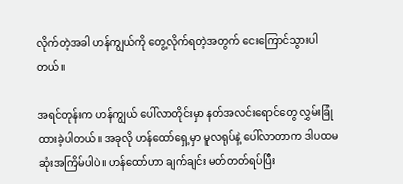လိုက်တဲ့အခါ ဟန်ကျွယ်ကို တွေ့လိုက်ရတဲ့အတွက် ငေးကြောင်သွားပါတယ်။

အရင်တုန်းက ဟန်ကျွယ် ပေါ်လာတိုင်းမှာ နတ်အလင်းရောင်တွေ လွှမ်းခြုံထားခဲ့ပါတယ်။ အခုလို ဟန်ထော်ရှေ့မှာ မူလရုပ်နဲ့ ပေါ်လာတာက ဒါပထမဆုံးအကြိမ်ပါပဲ။ ဟန်ထော်ဟာ ချက်ချင်း မတ်တတ်ရပ်ပြီး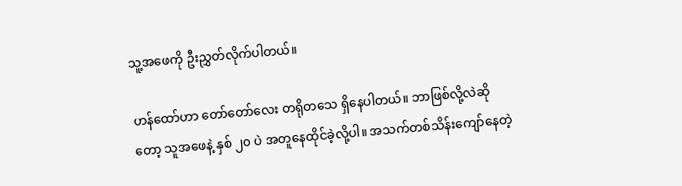သူ့အဖေကို ဦးညွှတ်လိုက်ပါတယ်။

ဟန်ထော်ဟာ တော်‌တော်လေး တရိုတသေ ရှိနေပါတယ်။ ဘာဖြစ်လို့လဲဆိုတော့ သူအဖေနဲ့ နှစ် ၂၀ ပဲ အတူနေထိုင်ခဲ့လို့ပါ။ အသက်တစ်သိန်းကျော်နေတဲ့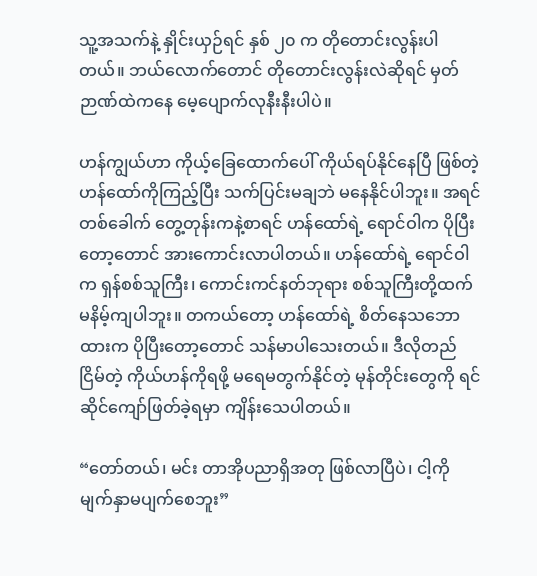သူ့အသက်နဲ့ နှိုင်းယှဉ်ရင် နှစ် ၂၀ က တိုတောင်းလွန်းပါတယ်။ ဘယ်လောက်တောင် တိုတောင်းလွန်းလဲဆိုရင် မှတ်ဉာဏ်ထဲကနေ မေ့ပျောက်လုနီးနီးပါပဲ။

ဟန်ကျွယ်ဟာ ကိုယ့်ခြေထောက်ပေါ် ကိုယ်ရပ်နိုင်နေပြီ ဖြစ်တဲ့ ဟန်ထော်ကိုကြည့်ပြီး သက်ပြင်းမချဘဲ မနေနိုင်ပါဘူး။ အရင်တစ်ခေါက် တွေ့တုန်းကနဲ့စာရင် ဟန်ထော်ရဲ့ ရောင်ဝါက ပိုပြီးတော့တောင် အားကောင်းလာပါတယ်။ ဟန်ထော်ရဲ့ ရောင်ဝါက ရှန်စစ်သူကြီး၊ ကောင်းကင်နတ်ဘုရား စစ်သူကြီးတို့ထက် မနိမ့်ကျပါဘူး။ တကယ်တော့ ဟန်ထော်ရဲ့ စိတ်နေသဘောထားက ပိုပြီးတော့တောင် သန်မာပါသေးတယ်။ ဒီလိုတည်ငြိမ်တဲ့ ကိုယ်ဟန်ကိုရဖို့ မရေမတွက်နိုင်တဲ့ မုန်တိုင်းတွေကို ရင်ဆိုင်ကျော်ဖြတ်ခဲ့ရမှာ ကျိန်းသေပါတယ်။

“တော်တယ်၊ မင်း တာအိုပညာရှိအတု ဖြစ်လာပြီပဲ၊ ငါ့ကို မျက်နှာမပျက်စေဘူး”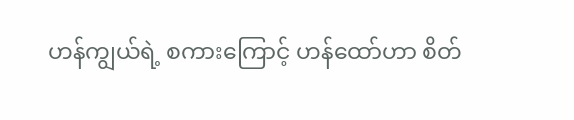ဟန်ကျွယ်ရဲ့ စကားကြောင့် ဟန်ထော်ဟာ စိတ်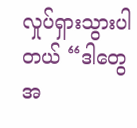လှုပ်ရှားသွားပါတယ် “ဒါတွေ အ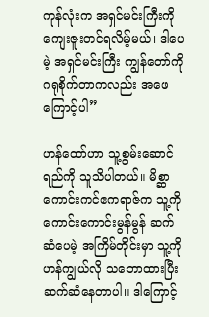ကုန်လုံးက အရှင်မင်းကြီးကို ကျေးဇူးတင်ရလိမ့်မယ်၊ ဒါပေမဲ့ အရှင်မင်းကြီး ကျွန်တော်ကို ဂရုစိုက်တာကလည်း အဖေကြောင့်ပါ”

ဟန်ထော်ဟာ သူ့စွမ်းဆောင်ရည်ကို သူသိပါတယ်။ မိစ္ဆာ ကောင်းကင်ဧကရာဇ်က သူ့ကို ကောင်းကောင်းမွန်မွန် ဆက်ဆံပေမဲ့ အကြိမ်တိုင်းမှာ သူ့ကို ဟန်ကျွယ်လို သဘောထားပြီး ဆက်ဆံနေတာပါ။ ဒါကြောင့်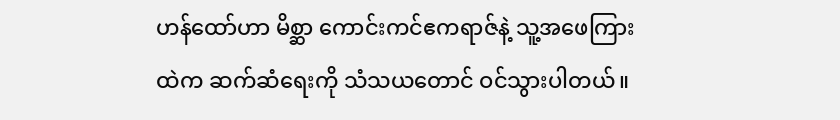ဟန်ထော်ဟာ မိစ္ဆာ ကောင်းကင်ဧကရာဇ်နဲ့ သူ့အဖေကြားထဲက ဆက်ဆံရေးကို သံသယတောင် ဝင်သွားပါတယ်။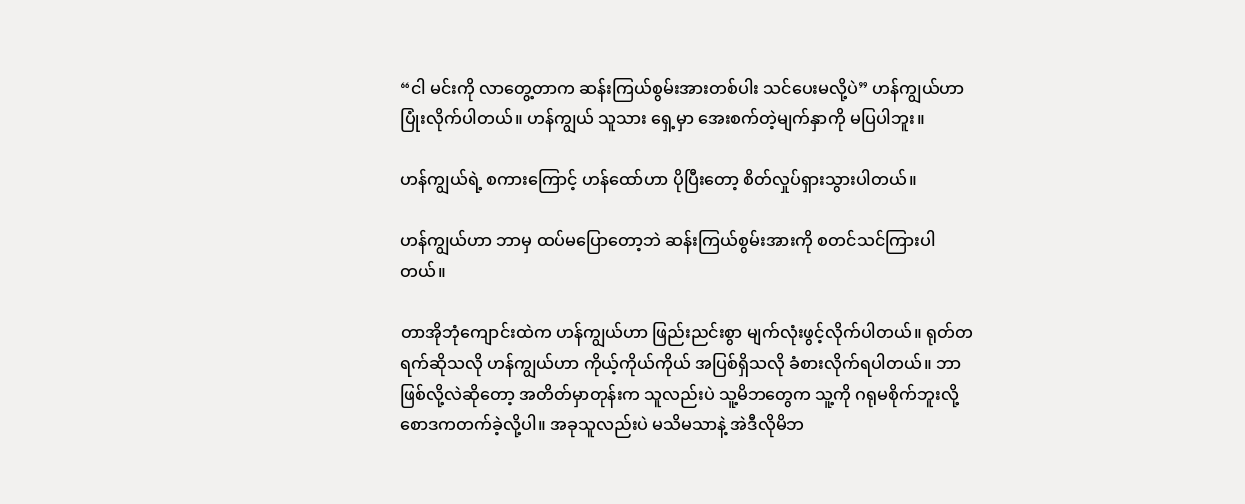“ငါ မင်းကို လာတွေ့တာက ဆန်းကြယ်စွမ်းအားတစ်ပါး သင်ပေးမလို့ပဲ” ဟန်ကျွယ်ဟာ ပြုံးလိုက်ပါတယ်။ ဟန်ကျွယ် သူသား ရှေ့မှာ အေးစက်တဲ့မျက်နှာကို မပြပါဘူး။

ဟန်ကျွယ်ရဲ့ စကားကြောင့် ဟန်ထော်ဟာ ပိုပြီးတော့ စိတ်လှုပ်ရှားသွားပါတယ်။

ဟန်ကျွယ်ဟာ ဘာမှ ထပ်မပြောတော့ဘဲ ဆန်းကြယ်စွမ်းအားကို စတင်သင်ကြားပါတယ်။

တာအိုဘုံကျောင်းထဲက ဟန်ကျွယ်ဟာ ဖြည်းညင်းစွာ မျက်လုံးဖွင့်လိုက်ပါတယ်။ ရုတ်တရက်ဆိုသလို ဟန်ကျွယ်ဟာ ကိုယ့်ကိုယ်ကိုယ် အပြစ်ရှိသလို ခံစားလိုက်ရပါတယ်။ ဘာဖြစ်လို့လဲဆိုတော့ အတိတ်မှာတုန်းက သူလည်းပဲ သူ့မိဘတွေက သူ့ကို ဂရုမစိုက်ဘူးလို့ စောဒကတက်ခဲ့လို့ပါ။ အခုသူလည်းပဲ မသိမသာနဲ့ အဲဒီလိုမိဘ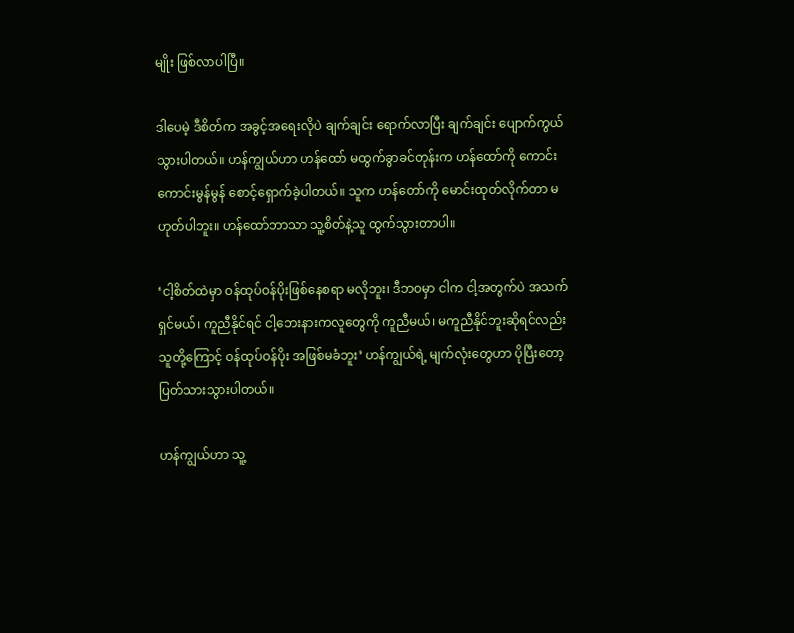မျိုး ဖြစ်လာပါပြီ။

ဒါပေမဲ့ ဒီစိတ်က အခွင့်အရေးလိုပဲ ချက်ချင်း ရောက်လာပြီး ချက်ချင်း ပျောက်ကွယ်သွားပါတယ်။ ဟန်ကျွယ်ဟာ ဟန်ထော် မထွက်ခွာခင်တုန်းက ဟန်ထော်ကို ကောင်းကောင်းမွန်မွန် စောင့်ရှောက်ခဲ့ပါတယ်။ သူက ဟန်တော်ကို မောင်းထုတ်လိုက်တာ မဟုတ်ပါဘူး။ ဟန်ထော်ဘာသာ သူ့စိတ်နဲ့သူ ထွက်သွားတာပါ။

‘ငါ့စိတ်ထဲမှာ ဝန်ထုပ်ဝန်ပိုးဖြစ်နေစရာ မလိုဘူး၊ ဒီဘဝမှာ ငါက ငါ့အတွက်ပဲ အသက်ရှင်မယ်၊ ကူညီနိုင်ရင် ငါ့ဘေးနားကလူတွေကို ကူညီမယ်၊ မကူညီနိုင်ဘူးဆိုရင်လည်း သူတို့ကြောင့် ဝန်ထုပ်ဝန်ပိုး အဖြစ်မခံဘူး’ ဟန်ကျွယ်ရဲ့ မျက်လုံးတွေဟာ ပိုပြီးတော့ ပြတ်သားသွားပါတယ်။

ဟန်ကျွယ်ဟာ သူ့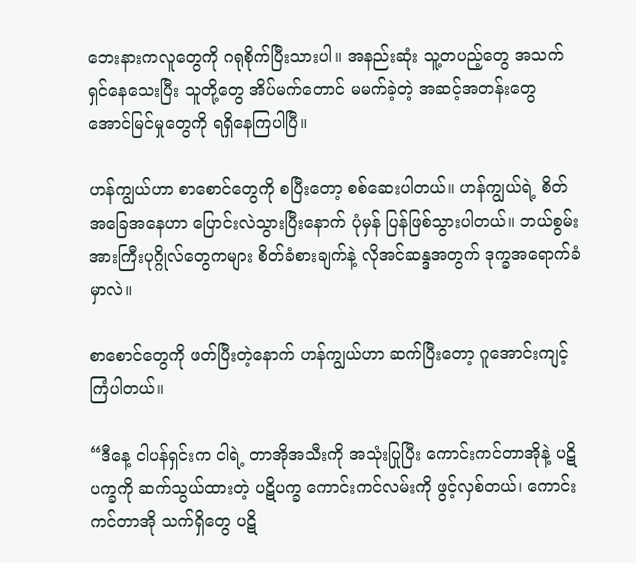ဘေးနားကလူတွေကို ဂရုစိုက်ပြီးသားပါ။ အနည်းဆုံး သူ့တပည့်တွေ အသက်ရှင်နေသေးပြီး သူတို့တွေ အိပ်မက်တောင် မမက်ခဲ့တဲ့ အဆင့်အတန်းတွေ အောင်မြင်မှုတွေကို ရရှိနေကြပါပြီ။

ဟန်ကျွယ်ဟာ စာစောင်တွေကို စပြီးတော့ စစ်ဆေးပါတယ်။ ဟန်ကျွယ်ရဲ့ စိတ်အခြေအနေဟာ ပြောင်းလဲသွားပြီးနောက် ပုံမှန် ပြန်ဖြစ်သွားပါတယ်။ ဘယ်စွမ်းအားကြီးပုဂ္ဂိုလ်တွေကများ စိတ်ခံစားချက်နဲ့ လိုအင်ဆန္ဒအတွက် ဒုက္ခအရောက်ခံမှာလဲ။

စာစောင်တွေကို ဖတ်ပြီးတဲ့နောက် ဟန်ကျွယ်ဟာ ဆက်ပြီးတော့ ဂူအောင်းကျင့်ကြံပါတယ်။

“ဒီနေ့ ငါပန်ရှင်းက ငါရဲ့ တာအိုအသီးကို အသုံးပြုပြီး ကောင်းကင်တာအိုနဲ့ ပဋိပက္ခကို ဆက်သွယ်ထားတဲ့ ပဋိပက္ခ ကောင်းကင်လမ်းကို ဖွင့်လှစ်တယ်၊ ကောင်းကင်တာအို သက်ရှိတွေ ပဋိ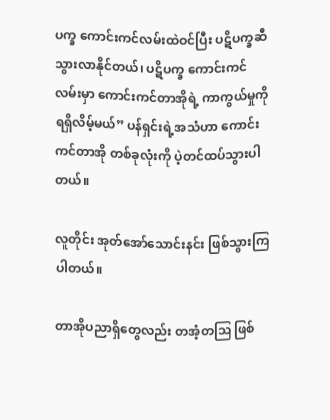ပက္ခ ကောင်းကင်လမ်းထဲဝင်ပြီး ပဋိပက္ခဆီ သွားလာနိုင်တယ်၊ ပဋိပက္ခ ကောင်းကင်လမ်းမှာ ကောင်းကင်တာအိုရဲ့ ကာကွယ်မှုကို ရရှိလိမ့်မယ်” ပန်ရှင်းရဲ့အသံဟာ ကောင်းကင်တာအို တစ်ခုလုံးကို ပဲ့တင်ထပ်သွားပါတယ်။

လူတိုင်း အုတ်အော်သောင်းနင်း ဖြစ်သွားကြပါတယ်။

တာအိုပညာရှိတွေလည်း တအံ့တဩ ဖြစ်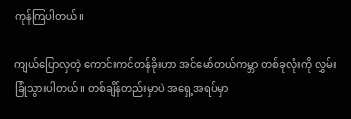ကုန်ကြပါတယ်။

ကျယ်ပြောလှတဲ့ ကောင်းကင်တန်ခိုးဟာ အင်မော်တယ်ကမ္ဘာ တစ်ခုလုံးကို လွှမ်းခြုံသွားပါတယ်။ တစ်ချိန်တည်းမှာပဲ အရှေ့အရပ်မှာ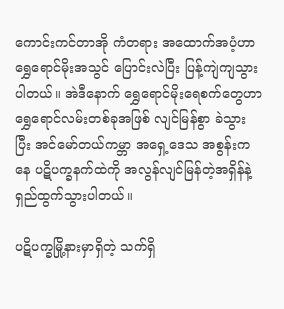ကောင်းကင်တာအို ကံတရား အထောက်အပံ့ဟာ ရွှေရောင်မိုးအသွင် ပြောင်းလဲပြီး ပြန့်ကျဲကျသွားပါတယ်။ အဲဒီနောက် ရွှေရောင်မိုးရေစက်တွေဟာ ရွှေရောင်လမ်းတစ်ခုအဖြစ် လျင်မြန်စွာ ခဲသွားပြီး အင်မော်တယ်ကမ္ဘာ အရှေ့ဒေသ အစွန်းကနေ ပဋိပက္ခနက်ထဲကို အလွန်လျင်မြန်တဲ့အရှိန်နဲ့ ရှည်ထွက်သွားပါတယ်။

ပဋိပက္ခမြို့နားမှာရှိတဲ့ သက်ရှိ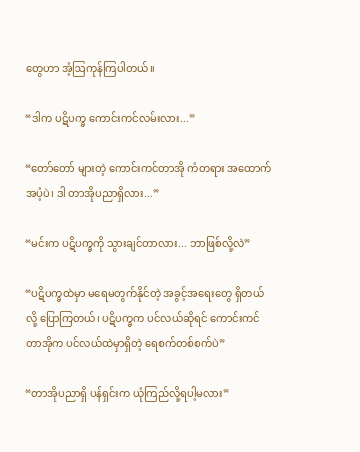တွေဟာ အံ့ဩကုန်ကြပါတယ်။

“ဒါက ပဋိပက္ခ ကောင်းကင်လမ်းလား...”

“တော်တော် များတဲ့ ကောင်းကင်တာအို ကံတရား အထောက်အပံ့ပဲ၊ ဒါ တာအိုပညာရှိလား...”

“မင်းက ပဋိပက္ခကို သွားချင်တာလား... ဘာဖြစ်လို့လဲ”

“ပဋိပက္ခထဲမှာ မရေမတွက်နိုင်တဲ့ အခွင့်အရေးတွေ ရှိတယ်လို့ ပြောကြတယ်၊ ပဋိပက္ခက ပင်လယ်ဆိုရင် ကောင်းကင်တာအိုက ပင်လယ်ထဲမှာရှိတဲ့ ရေစက်တစ်စက်ပဲ”

“တာအိုပညာရှိ ပန်ရှင်းက ယုံကြည်လို့ရပါ့မလား”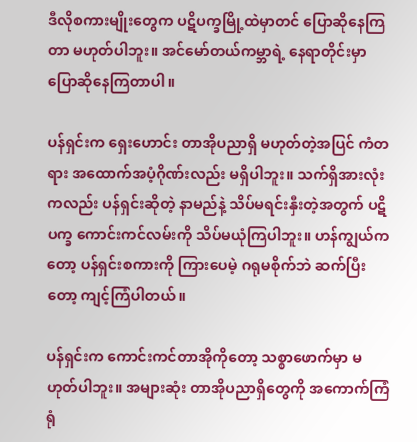ဒီလိုစကားမျိုးတွေက ပဋိပက္ခမြို့ထဲမှာတင် ပြောဆိုနေကြတာ မဟုတ်ပါဘူး။ အင်မော်တယ်ကမ္ဘာရဲ့ နေရာတိုင်းမှာ ပြောဆိုနေကြတာပါ။

ပန်ရှင်းက ရှေးဟောင်း တာအိုပညာရှိ မဟုတ်တဲ့အပြင် ကံတရား အထောက်အပံ့ဂိုဏ်းလည်း မရှိပါဘူး။ သက်ရှိအားလုံးကလည်း ပန်ရှင်းဆိုတဲ့ နာမည်နဲ့ သိပ်မရင်းနှီးတဲ့အတွက် ပဋိပက္ခ ကောင်းကင်လမ်းကို သိပ်မယုံကြပါဘူး။ ဟန်ကျွယ်ကတော့ ပန်ရှင်းစကားကို ကြားပေမဲ့ ဂရုမစိုက်ဘဲ ဆက်ပြီးတော့ ကျင့်ကြံပါတယ်။

ပန်ရှင်းက ကောင်းကင်တာအိုကိုတော့ သစ္စာဖောက်မှာ မဟုတ်ပါဘူး။ အများဆုံး တာအိုပညာရှိတွေကို အကောက်ကြံရုံ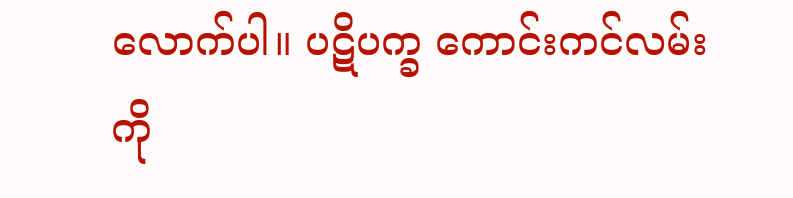လောက်ပါ။ ပဋိပက္ခ ကောင်းကင်လမ်းကို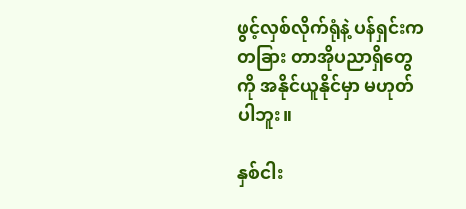ဖွင့်လှစ်လိုက်ရုံနဲ့ ပန်ရှင်းက တခြား တာအိုပညာရှိတွေကို အနိုင်ယူနိုင်မှာ မဟုတ်ပါဘူး။

နှစ်ငါး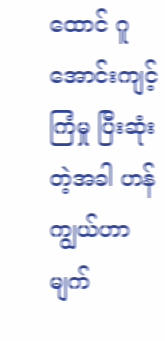ထောင် ဂူအောင်းကျင့်ကြံမှု ပြီးဆုံးတဲ့အခါ ဟန်ကျွယ်ဟာ မျက်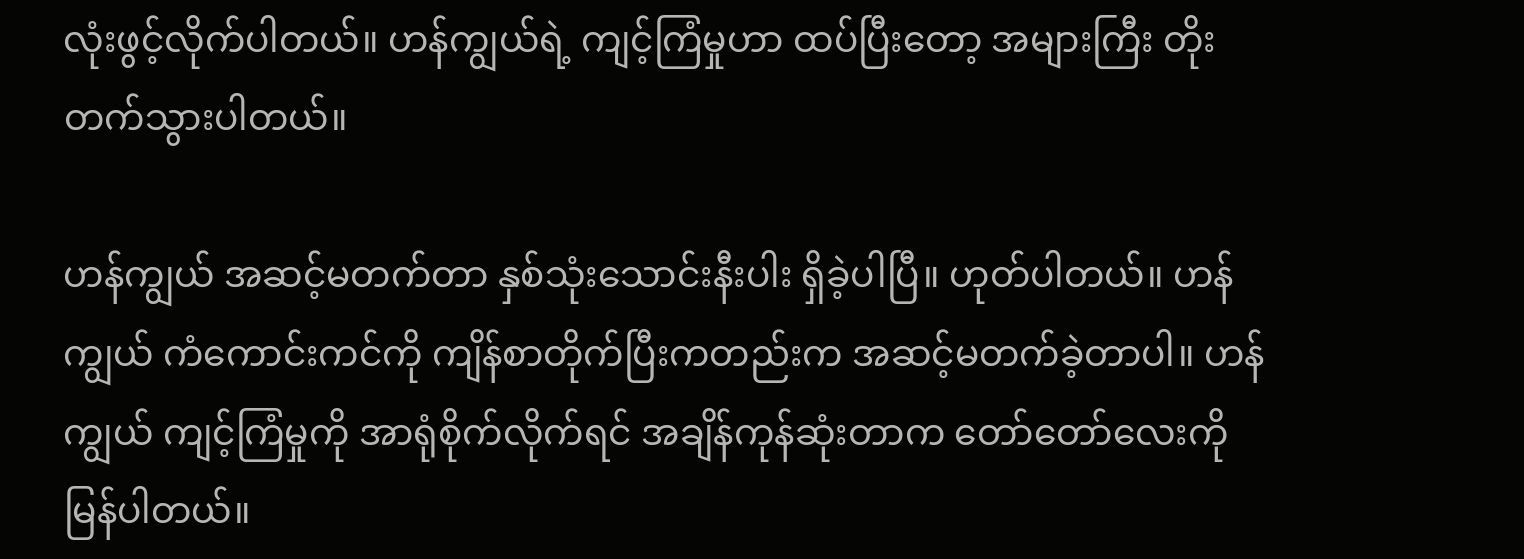လုံးဖွင့်လိုက်ပါတယ်။ ဟန်ကျွယ်ရဲ့ ကျင့်ကြံမှုဟာ ထပ်ပြီးတော့ အများကြီး တိုးတက်သွားပါတယ်။

ဟန်ကျွယ် အဆင့်မတက်တာ နှစ်သုံးသောင်းနီးပါး ရှိခဲ့ပါပြီ။ ဟုတ်ပါတယ်။ ဟန်ကျွယ် ကံကောင်းကင်ကို ကျိန်စာတိုက်ပြီးကတည်းက အဆင့်မတက်ခဲ့တာပါ။ ဟန်ကျွယ် ကျင့်ကြံမှုကို အာရုံစိုက်လိုက်ရင် အချိန်ကုန်ဆုံးတာက တော်တော်လေးကို မြန်ပါတယ်။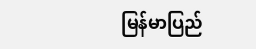မြန်မာပြည်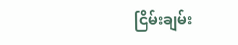ငြိမ်းချမ်း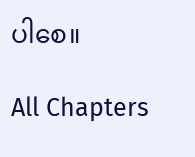ပါစေ။

All Chapters